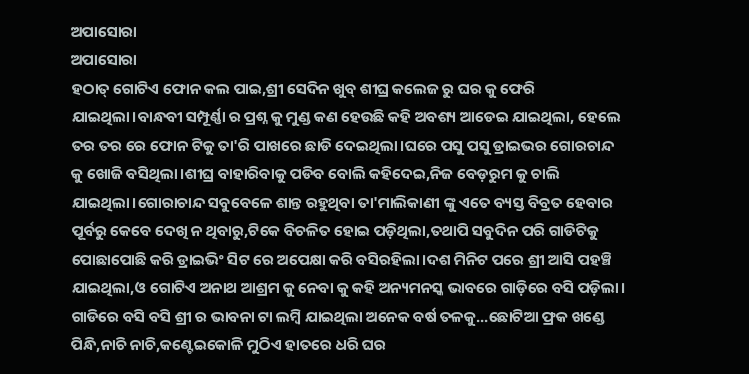ଅପାସୋରା
ଅପାସୋରା
ହଠାତ୍ ଗୋଟିଏ ଫୋନ କଲ ପାଇ,ଶ୍ରୀ ସେଦିନ ଖୁବ୍ ଶୀଘ୍ର କଲେଜ ରୁ ଘର କୁ ଫେରି ଯାଇଥିଲା।ବାନ୍ଧବୀ ସମ୍ପୂର୍ଣ୍ଣା ର ପ୍ରଶ୍ନ କୁ ମୁଣ୍ଡ କଣ ହେଉଛି କହି ଅବଶ୍ୟ ଆଡେଇ ଯାଇଥିଲା, ହେଲେ ତର ତର ରେ ଫୋନ ଟିକୁ ତା'ରି ପାଖରେ ଛାଡି ଦେଇଥିଲା।ଘରେ ପସୁ ପସୁ ଡ୍ରାଇଭର ଗୋରଚାନ୍ଦ କୁ ଖୋଜି ବସିଥିଲା।ଶୀଘ୍ର ବାହାରିବାକୁ ପଡିବ ବୋଲି କହିଦେଇ,ନିଜ ବେଡ଼ରୁମ କୁ ଚାଲି ଯାଇଥିଲା।ଗୋରାଚାନ୍ଦ ସବୁବେଳେ ଶାନ୍ତ ରହୁଥିବା ତା'ମାଲିକାଣୀ ଙ୍କୁ ଏତେ ବ୍ୟସ୍ତ ବିବ୍ରତ ହେବାର ପୂର୍ବରୁ କେବେ ଦେଖି ନ ଥିବାରୁ,ଟିକେ ବିଚଳିତ ହୋଇ ପଡ଼ିଥିଲା,ତଥାପି ସବୁଦିନ ପରି ଗାଡିଟିକୁ ପୋଛାପୋଛି କରି ଡ୍ରାଇଭିଂ ସିଟ ରେ ଅପେକ୍ଷା କରି ବସିରହିଲା।ଦଶ ମିନିଟ ପରେ ଶ୍ରୀ ଆସି ପହଞ୍ଚି ଯାଇଥିଲା,ଓ ଗୋଟିଏ ଅନାଥ ଆଶ୍ରମ କୁ ନେବା କୁ କହି ଅନ୍ୟମନସ୍କ ଭାବରେ ଗାଡ଼ିରେ ବସି ପଡ଼ିଲା।
ଗାଡିରେ ବସି ବସି ଶ୍ରୀ ର ଭାବନା ଟା ଲମ୍ବି ଯାଇଥିଲା ଅନେକ ବର୍ଷ ତଳକୁ...ଛୋଟିଆ ଫ୍ରକ ଖଣ୍ଡେ ପିନ୍ଧି,ନାଚି ନାଚି,କଣ୍ଟେଇକୋଳି ମୁଠିଏ ହାତରେ ଧରି ଘର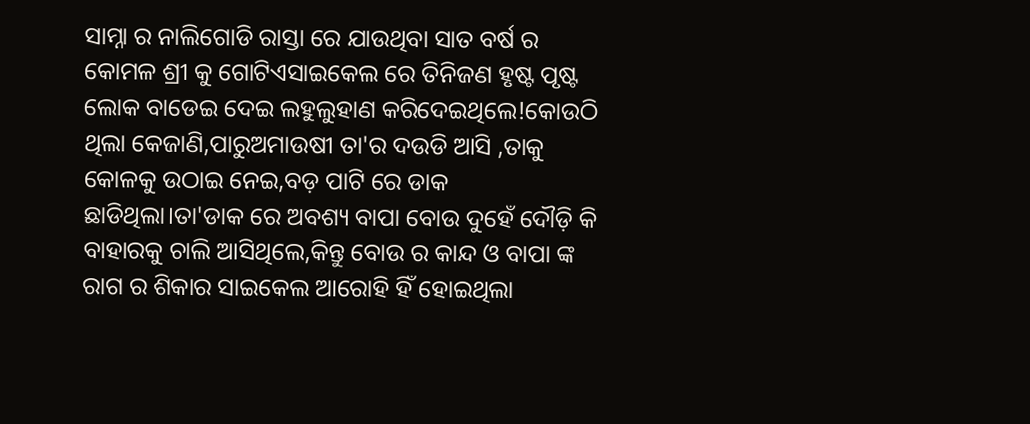ସାମ୍ନା ର ନାଲିଗୋଡି ରାସ୍ତା ରେ ଯାଉଥିବା ସାତ ବର୍ଷ ର କୋମଳ ଶ୍ରୀ କୁ ଗୋଟିଏସାଇକେଲ ରେ ତିନିଜଣ ହୃଷ୍ଟ ପୃଷ୍ଟ ଲୋକ ବାଡେଇ ଦେଇ ଲହୁଲୁହାଣ କରିଦେଇଥିଲେ!କୋଉଠି ଥିଲା କେଜାଣି,ପାରୁଅମାଉଷୀ ତା'ର ଦଉଡି ଆସି ,ତାକୁ କୋଳକୁ ଉଠାଇ ନେଇ,ବଡ଼ ପାଟି ରେ ଡାକ ଛାଡିଥିଲା।ତା'ଡାକ ରେ ଅବଶ୍ୟ ବାପା ବୋଉ ଦୁହେଁ ଦୌଡ଼ି କି ବାହାରକୁ ଚାଲି ଆସିଥିଲେ,କିନ୍ତୁ ବୋଉ ର କାନ୍ଦ ଓ ବାପା ଙ୍କ ରାଗ ର ଶିକାର ସାଇକେଲ ଆରୋହି ହିଁ ହୋଇଥିଲା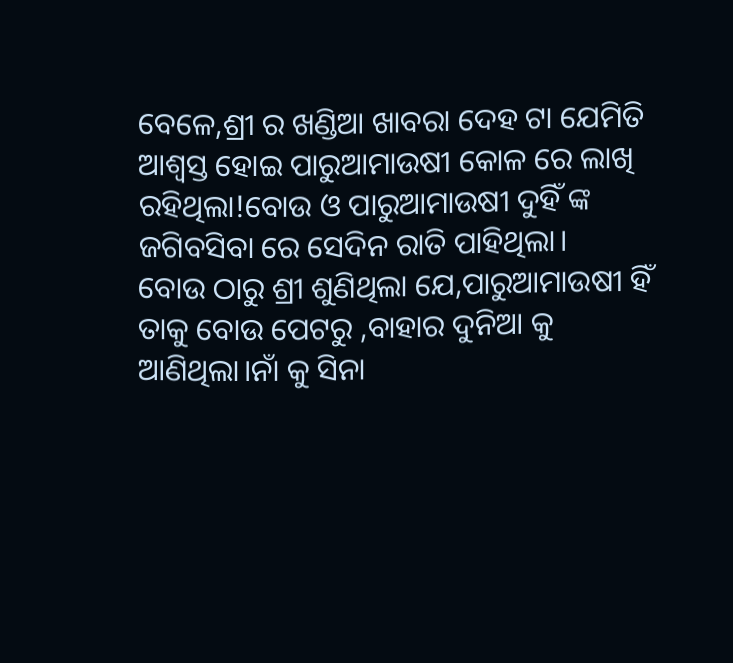ବେଳେ,ଶ୍ରୀ ର ଖଣ୍ଡିଆ ଖାବରା ଦେହ ଟା ଯେମିତି ଆଶ୍ୱସ୍ତ ହୋଇ ପାରୁଆମାଉଷୀ କୋଳ ରେ ଲାଖି ରହିଥିଲା!ବୋଉ ଓ ପାରୁଆମାଉଷୀ ଦୁହିଁ ଙ୍କ ଜଗିବସିବା ରେ ସେଦିନ ରାତି ପାହିଥିଲା।
ବୋଉ ଠାରୁ ଶ୍ରୀ ଶୁଣିଥିଲା ଯେ,ପାରୁଆମାଉଷୀ ହିଁ ତାକୁ ବୋଉ ପେଟରୁ ,ବାହାର ଦୁନିଆ କୁ ଆଣିଥିଲା।ନାଁ କୁ ସିନା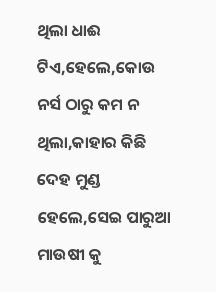ଥିଲା ଧାଈ ଟିଏ,ହେଲେ,କୋଉ ନର୍ସ ଠାରୁ କମ ନ ଥିଲା,କାହାର କିଛି ଦେହ ମୁଣ୍ଡ ହେଲେ,ସେଇ ପାରୁଆ ମାଉଷୀ କୁ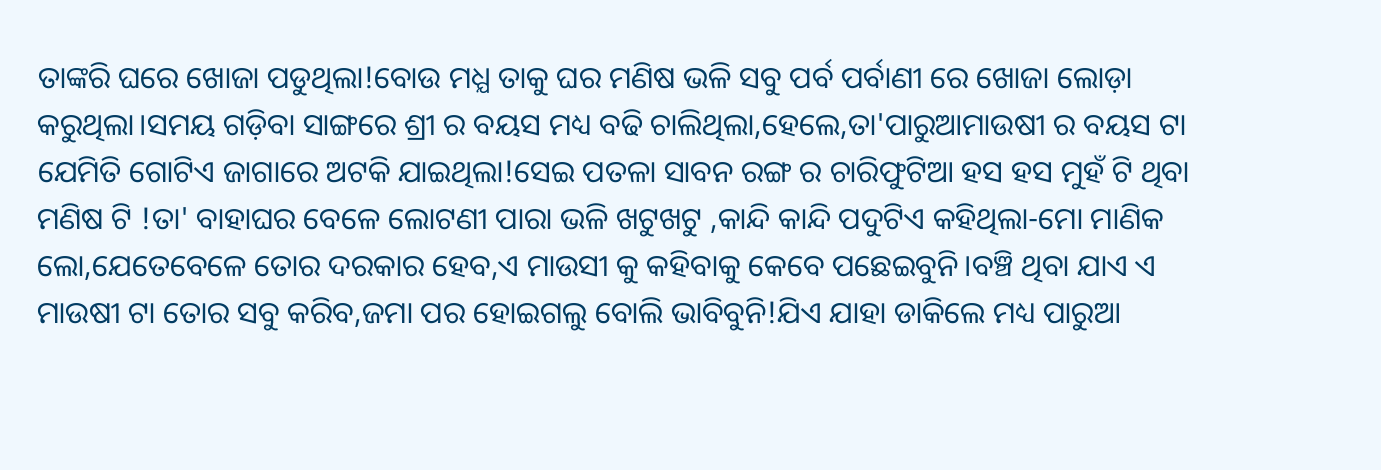ତାଙ୍କରି ଘରେ ଖୋଜା ପଡୁଥିଲା!ବୋଉ ମଧ୍ଯ ତାକୁ ଘର ମଣିଷ ଭଳି ସବୁ ପର୍ବ ପର୍ବାଣୀ ରେ ଖୋଜା ଲୋଡ଼ା କରୁଥିଲା।ସମୟ ଗଡ଼ିବା ସାଙ୍ଗରେ ଶ୍ରୀ ର ବୟସ ମଧ୍ୟ ବଢି ଚାଲିଥିଲା,ହେଲେ,ତା'ପାରୁଆମାଉଷୀ ର ବୟସ ଟା ଯେମିତି ଗୋଟିଏ ଜାଗାରେ ଅଟକି ଯାଇଥିଲା!ସେଇ ପତଳା ସାବନ ରଙ୍ଗ ର ଚାରିଫୁଟିଆ ହସ ହସ ମୁହଁ ଟି ଥିବା ମଣିଷ ଟି !ତା' ବାହାଘର ବେଳେ ଲୋଟଣୀ ପାରା ଭଳି ଖଟୁଖଟୁ ,କାନ୍ଦି କାନ୍ଦି ପଦୁଟିଏ କହିଥିଲା-ମୋ ମାଣିକ ଲୋ,ଯେତେବେଳେ ତୋର ଦରକାର ହେବ,ଏ ମାଉସୀ କୁ କହିବାକୁ କେବେ ପଛେଇବୁନି।ବଞ୍ଚି ଥିବା ଯାଏ ଏ ମାଉଷୀ ଟା ତୋର ସବୁ କରିବ,ଜମା ପର ହୋଇଗଲୁ ବୋଲି ଭାବିବୁନି!ଯିଏ ଯାହା ଡାକିଲେ ମଧ୍ୟ ପାରୁଆ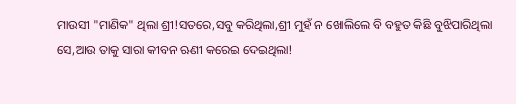ମାଉସୀ "ମାଣିକ" ଥିଲା ଶ୍ରୀ!ସତରେ,ସବୁ କରିଥିଲା,ଶ୍ରୀ ମୁହଁ ନ ଖୋଲିଲେ ବି ବହୁତ କିଛି ବୁଝିପାରିଥିଲା ସେ,ଆଉ ତାକୁ ସାରା କୀବନ ଋଣୀ କରେଇ ଦେଇଥିଲା!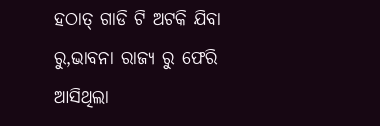ହଠାତ୍ ଗାଡି ଟି ଅଟକି ଯିବା ରୁ,ଭାବନା ରାଜ୍ୟ ରୁ ଫେରି ଆସିଥିଲା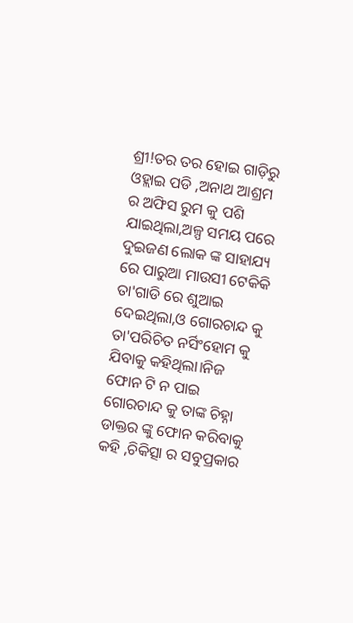ଶ୍ରୀ!ତର ତର ହୋଇ ଗାଡ଼ିରୁ ଓହ୍ଲାଇ ପଡି ,ଅନାଥ ଆଶ୍ରମ ର ଅଫିସ ରୁମ କୁ ପଶି ଯାଇଥିଲା,ଅଳ୍ପ ସମୟ ପରେ ଦୁଇଜଣ ଲୋକ ଙ୍କ ସାହାଯ୍ୟ ରେ ପାରୁଆ ମାଉସୀ ଟେକିକି ତା'ଗାଡି ରେ ଶୁଆଇ ଦେଇଥିଲା,ଓ ଗୋରଚାନ୍ଦ କୁ ତା'ପରିଚିତ ନର୍ସିଂହୋମ କୁ ଯିବାକୁ କହିଥିଲା।ନିଜ ଫୋନ ଟି ନ ପାଇ ଗୋରଚାନ୍ଦ କୁ ତାଙ୍କ ଚିହ୍ନା ଡାକ୍ତର ଙ୍କୁ ଫୋନ କରିବାକୁ କହି ,ଚିକିତ୍ସା ର ସବୁପ୍ରକାର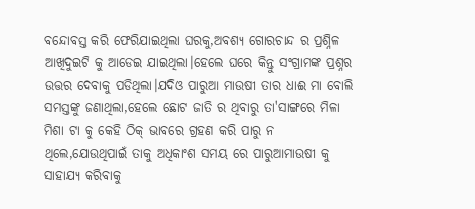ବନ୍ଦୋବସ୍ତ କରି ଫେରିଯାଇଥିଲା ଘରକୁ,ଅବଶ୍ୟ ଗୋରଚାନ୍ଦ ର ପ୍ରଶ୍ନିଳ ଆଖିଦୁଇଟି କୁ ଆଡେଇ ଯାଇଥିଲା।ହେଲେ ଘରେ କିନ୍ତୁ ସଂଗ୍ରାମଙ୍କ ପ୍ରଶ୍ନର ଉତ୍ତର ଦେବାକୁ ପଡିଥିଲା।ଯଦିଓ ପାରୁଆ ମାଉଷୀ ତାର ଧାଈ ମା ବୋଲି ସମସ୍ତଙ୍କୁ ଜଣାଥିଲା,ହେଲେ ଛୋଟ ଜାତି ର ଥିବାରୁ ତା'ସାଙ୍ଗରେ ମିଳା ମିଶା ଟା କୁ କେହି ଠିକ୍ ଭାବରେ ଗ୍ରହଣ କରି ପାରୁ ନ ଥିଲେ,ଯୋଉଥିପାଇଁ ତାକୁ ଅଧିକାଂଶ ସମୟ ରେ ପାରୁଆମାଉଷୀ କୁ ସାହାଯ୍ୟ କରିବାକୁ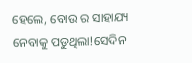ହେଲେ, ବୋଉ ର ସାହାଯ୍ୟ ନେବାକୁ ପଡୁଥିଲା!ସେଦିନ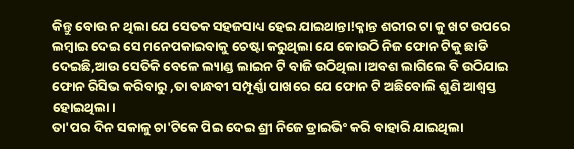କିନ୍ତୁ ବୋଉ ନ ଥିଲା ଯେ ସେତକ ସହଜସାଧ୍ୟ ହେଇ ଯାଇଥାନ୍ତା!କ୍ଳାନ୍ତ ଶରୀର ଟା କୁ ଖଟ ଉପରେ ଲମ୍ବାଇ ଦେଇ ସେ ମନେପକାଇବାକୁ ଚେଷ୍ଟା କରୁଥିଲା ଯେ କୋଉଠି ନିଜ ଫୋନ ଟିକୁ ଛାଡି ଦେଇଛି,ଆଉ ସେତିକି ବେଳେ ଲ୍ୟାଣ୍ଡ ଲାଇନ ଟି ବାଜି ଉଠିଥିଲା।ଅବଶ ଲାଗିଲେ ବି ଉଠିଯାଇ ଫୋନ ରିସିଭ କରିବାରୁ ,ତା ବାନ୍ଧବୀ ସମ୍ପୂର୍ଣ୍ଣା ପାଖରେ ଯେ ଫୋନ ଟି ଅଛିବୋଲି ଶୁଣି ଆଶ୍ୱସ୍ତ ହୋଇଥିଲା।
ତା'ପର ଦିନ ସକାଳୁ ଚା'ଟିକେ ପିଇ ଦେଇ ଶ୍ରୀ ନିଜେ ଡ୍ରାଇଭିଂ କରି ବାହାରି ଯାଇଥିଲା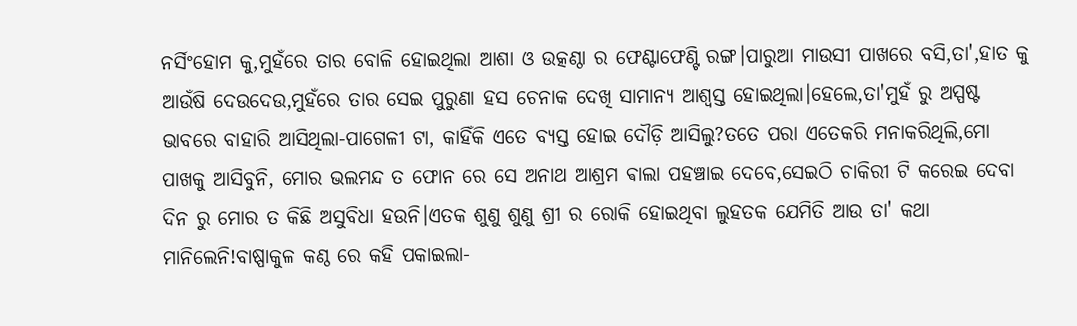ନର୍ସିଂହୋମ କୁ,ମୁହଁରେ ତାର ବୋଳି ହୋଇଥିଲା ଆଶା ଓ ଉତ୍କଣ୍ଠା ର ଫେଣ୍ଟାଫେଣ୍ଟି ରଙ୍ଗ।ପାରୁଆ ମାଉସୀ ପାଖରେ ବସି,ତା',ହାତ କୁ ଆଉଁଷି ଦେଉଦେଉ,ମୁହଁରେ ତାର ସେଇ ପୁରୁଣା ହସ ଚେନାକ ଦେଖି ସାମାନ୍ୟ ଆଶ୍ୱସ୍ତ ହୋଇଥିଲା।ହେଲେ,ତା'ମୁହଁ ରୁ ଅସ୍ପଷ୍ଟ ଭାବରେ ବାହାରି ଆସିଥିଲା-ପାଗେଳୀ ଟା, କାହିଁକି ଏତେ ବ୍ୟସ୍ତ ହୋଇ ଦୌଡ଼ି ଆସିଲୁ?ତତେ ପରା ଏତେକରି ମନାକରିଥିଲି,ମୋ ପାଖକୁ ଆସିବୁନି, ମୋର ଭଲମନ୍ଦ ତ ଫୋନ ରେ ସେ ଅନାଥ ଆଶ୍ରମ ଵାଲା ପହଞ୍ଚାଇ ଦେବେ,ସେଇଠି ଚାକିରୀ ଟି କରେଇ ଦେବା ଦିନ ରୁ ମୋର ତ କିଛି ଅସୁବିଧା ହଉନି।ଏତକ ଶୁଣୁ ଶୁଣୁ ଶ୍ରୀ ର ରୋକି ହୋଇଥିବା ଲୁହତକ ଯେମିତି ଆଉ ତା' କଥା ମାନିଲେନି!ବାଷ୍ପାକୁଳ କଣ୍ଠ ରେ କହି ପକାଇଲା-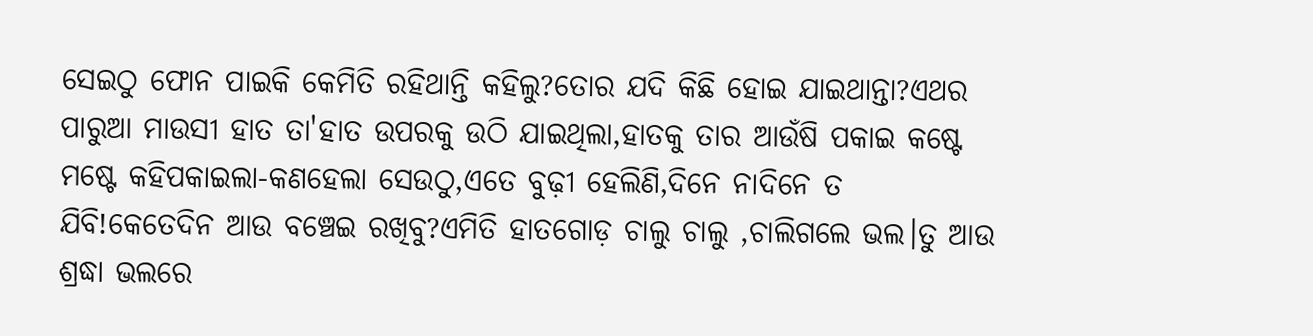ସେଇଠୁ ଫୋନ ପାଇକି କେମିତି ରହିଥାନ୍ତି କହିଲୁ?ତୋର ଯଦି କିଛି ହୋଇ ଯାଇଥାନ୍ତା?ଏଥର ପାରୁଆ ମାଉସୀ ହାତ ତା'ହାତ ଉପରକୁ ଉଠି ଯାଇଥିଲା,ହାତକୁ ତାର ଆଉଁଷି ପକାଇ କଷ୍ଟେ ମଷ୍ଟେ କହିପକାଇଲା-କଣହେଲା ସେଉଠୁ,ଏତେ ବୁଢ଼ୀ ହେଲିଣି,ଦିନେ ନାଦିନେ ତ ଯିବି!କେତେଦିନ ଆଉ ବଞ୍ଚେଇ ରଖିବୁ?ଏମିତି ହାତଗୋଡ଼ ଚାଲୁ ଚାଲୁ ,ଚାଲିଗଲେ ଭଲ।ତୁ ଆଉ ଶ୍ରଦ୍ଧା ଭଲରେ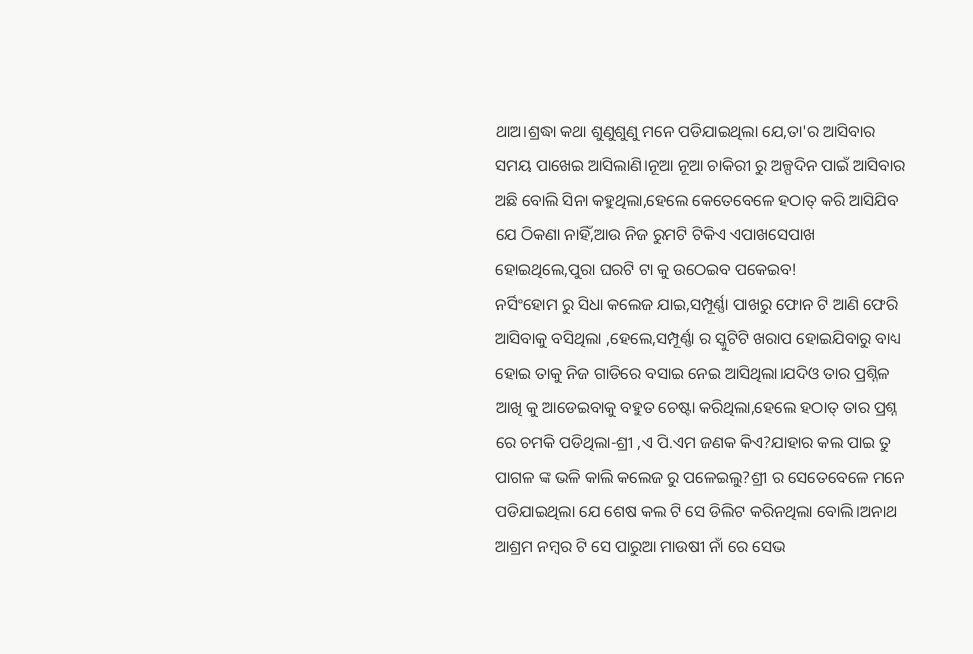ଥାଅ।ଶ୍ରଦ୍ଧା କଥା ଶୁଣୁଶୁଣୁ ମନେ ପଡିଯାଇଥିଲା ଯେ,ତା'ର ଆସିବାର
ସମୟ ପାଖେଇ ଆସିଲାଣି।ନୂଆ ନୂଆ ଚାକିରୀ ରୁ ଅଳ୍ପଦିନ ପାଇଁ ଆସିବାର ଅଛି ବୋଲି ସିନା କହୁଥିଲା,ହେଲେ କେତେବେଳେ ହଠାତ୍ କରି ଆସିଯିବ ଯେ ଠିକଣା ନାହିଁ,ଆଉ ନିଜ ରୁମଟି ଟିକିଏ ଏପାଖସେପାଖ ହୋଇଥିଲେ,ପୁରା ଘରଟି ଟା କୁ ଉଠେଇବ ପକେଇବ!
ନର୍ସିଂହୋମ ରୁ ସିଧା କଲେଜ ଯାଇ,ସମ୍ପୂର୍ଣ୍ଣା ପାଖରୁ ଫୋନ ଟି ଆଣି ଫେରି ଆସିବାକୁ ବସିଥିଲା ,ହେଲେ,ସମ୍ପୂର୍ଣ୍ଣା ର ସ୍କୁଟିଟି ଖରାପ ହୋଇଯିବାରୁ ବାଧ୍ୟ ହୋଇ ତାକୁ ନିଜ ଗାଡିରେ ବସାଇ ନେଇ ଆସିଥିଲା।ଯଦିଓ ତାର ପ୍ରଶ୍ନିଳ ଆଖି କୁ ଆଡେଇବାକୁ ବହୁତ ଚେଷ୍ଟା କରିଥିଲା,ହେଲେ ହଠାତ୍ ତାର ପ୍ରଶ୍ନ ରେ ଚମକି ପଡିଥିଲା-ଶ୍ରୀ ,ଏ ପି.ଏମ ଜଣକ କିଏ?ଯାହାର କଲ ପାଇ ତୁ ପାଗଳ ଙ୍କ ଭଳି କାଲି କଲେଜ ରୁ ପଳେଇଲୁ?ଶ୍ରୀ ର ସେତେବେଳେ ମନେ ପଡିଯାଇଥିଲା ଯେ ଶେଷ କଲ ଟି ସେ ଡିଲିଟ କରିନଥିଲା ବୋଲି।ଅନାଥ ଆଶ୍ରମ ନମ୍ବର ଟି ସେ ପାରୁଆ ମାଉଷୀ ନାଁ ରେ ସେଭ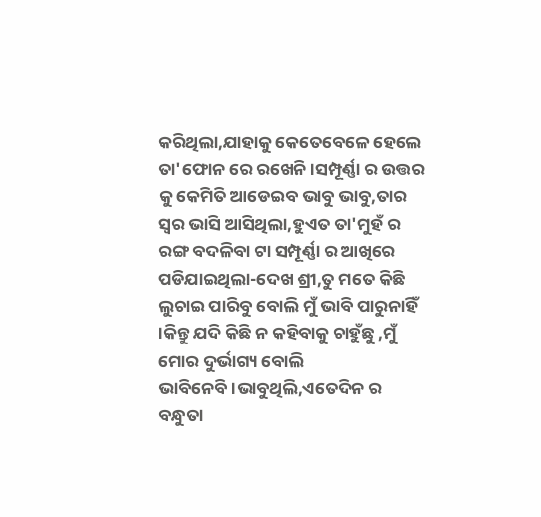କରିଥିଲା,ଯାହାକୁ କେତେବେଳେ ହେଲେ ତା'ଫୋନ ରେ ରଖେନି।ସମ୍ପୂର୍ଣ୍ଣା ର ଉତ୍ତର କୁ କେମିତି ଆଡେଇବ ଭାବୁ ଭାବୁ,ତାର ସ୍ୱର ଭାସି ଆସିଥିଲା,ହୁଏତ ତା'ମୁହଁ ର ରଙ୍ଗ ବଦଳିବା ଟା ସମ୍ପୂର୍ଣ୍ଣା ର ଆଖିରେ ପଡିଯାଇଥିଲା-ଦେଖ ଶ୍ରୀ,ତୁ ମତେ କିଛି ଲୁଚାଇ ପାରିବୁ ବୋଲି ମୁଁ ଭାବି ପାରୁନାହିଁ ।କିନ୍ତୁ ଯଦି କିଛି ନ କହିବାକୁ ଚାହୁଁଛୁ ,ମୁଁ ମୋର ଦୁର୍ଭାଗ୍ୟ ବୋଲି ଭାବିନେବି।ଭାବୁଥିଲି,ଏତେଦିନ ର ବନ୍ଧୁତା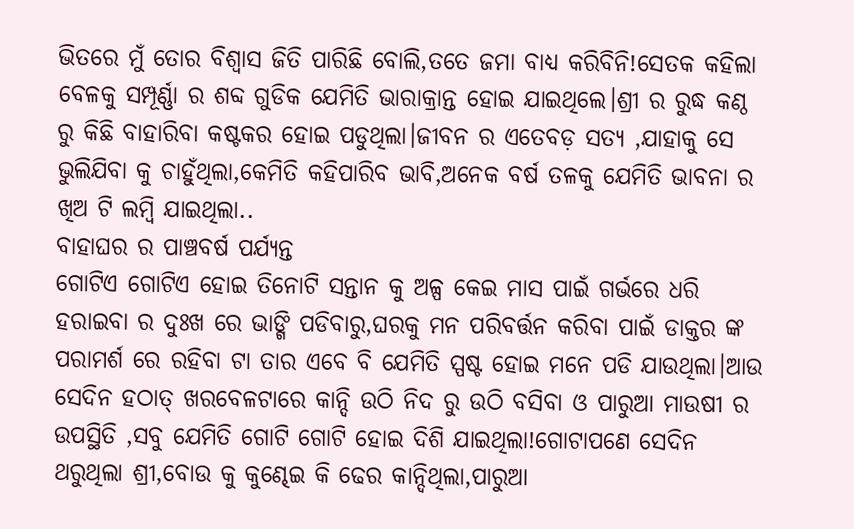ଭିତରେ ମୁଁ ତୋର ବିଶ୍ୱାସ ଜିତି ପାରିଛି ବୋଲି,ତତେ ଜମା ବାଧ୍ୟ କରିବିନି!ସେତକ କହିଲା ବେଳକୁ ସମ୍ପୂର୍ଣ୍ଣା ର ଶବ୍ଦ ଗୁଡିକ ଯେମିତି ଭାରାକ୍ରାନ୍ତ ହୋଇ ଯାଇଥିଲେ।ଶ୍ରୀ ର ରୁଦ୍ଧ କଣ୍ଠ ରୁ କିଛି ବାହାରିବା କଷ୍ଟକର ହୋଇ ପଡୁଥିଲା।ଜୀବନ ର ଏତେବଡ଼ ସତ୍ୟ ,ଯାହାକୁ ସେ ଭୁଲିଯିବା କୁ ଚାହୁଁଥିଲା,କେମିତି କହିପାରିବ ଭାବି,ଅନେକ ବର୍ଷ ତଳକୁ ଯେମିତି ଭାବନା ର ଖିଅ ଟି ଲମ୍ବି ଯାଇଥିଲା..
ବାହାଘର ର ପାଞ୍ଚବର୍ଷ ପର୍ଯ୍ୟନ୍ତ
ଗୋଟିଏ ଗୋଟିଏ ହୋଇ ତିନୋଟି ସନ୍ତାନ କୁ ଅଳ୍ପ କେଇ ମାସ ପାଇଁ ଗର୍ଭରେ ଧରି ହରାଇବା ର ଦୁଃଖ ରେ ଭାଙ୍ଗି ପଡିବାରୁ,ଘରକୁ ମନ ପରିବର୍ତ୍ତନ କରିବା ପାଇଁ ଡାକ୍ତର ଙ୍କ ପରାମର୍ଶ ରେ ରହିବା ଟା ତାର ଏବେ ବି ଯେମିତି ସ୍ପଷ୍ଟ ହୋଇ ମନେ ପଡି ଯାଉଥିଲା।ଆଉ ସେଦିନ ହଠାତ୍ ଖରବେଳଟାରେ କାନ୍ଦି ଉଠି ନିଦ ରୁ ଉଠି ବସିବା ଓ ପାରୁଆ ମାଉଷୀ ର ଉପସ୍ଥିତି ,ସବୁ ଯେମିତି ଗୋଟି ଗୋଟି ହୋଇ ଦିଶି ଯାଇଥିଲା!ଗୋଟାପଣେ ସେଦିନ ଥରୁଥିଲା ଶ୍ରୀ,ବୋଉ କୁ କୁଣ୍ଢେଇ କି ଢେର କାନ୍ଦିଥିଲା,ପାରୁଆ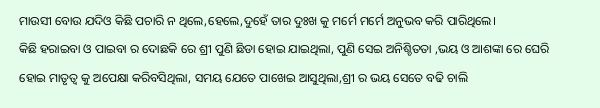ମାଉସୀ ବୋଉ ଯଦିଓ କିଛି ପଚାରି ନ ଥିଲେ,ହେଲେ,ଦୁହେଁ ତାର ଦୁଃଖ କୁ ମର୍ମେ ମର୍ମେ ଅନୁଭବ କରି ପାରିଥିଲେ।
କିଛି ହରାଇବା ଓ ପାଇବା ର ଦୋଛକି ରେ ଶ୍ରୀ ପୁଣି ଛିଡା ହୋଇ ଯାଇଥିଲା, ପୁଣି ସେଇ ଅନିଶ୍ଚିତତା ,ଭୟ ଓ ଆଶଙ୍କା ରେ ଘେରି ହୋଇ ମାତୃତ୍ୱ କୁ ଅପେକ୍ଷା କରିବସିଥିଲା, ସମୟ ଯେତେ ପାଖେଇ ଆସୁଥିଲା,ଶ୍ରୀ ର ଭୟ ସେତେ ବଢି ଚାଲି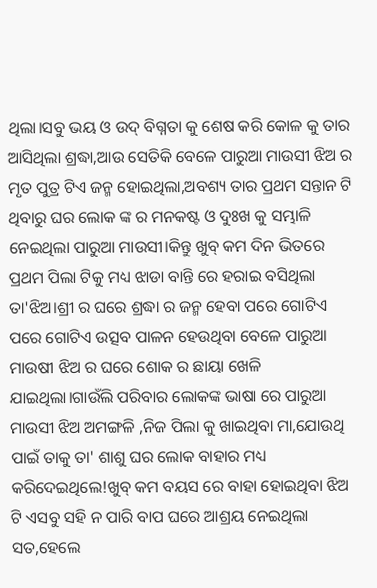ଥିଲା।ସବୁ ଭୟ ଓ ଉଦ୍ ବିଗ୍ନତା କୁ ଶେଷ କରି କୋଳ କୁ ତାର ଆସିଥିଲା ଶ୍ରଦ୍ଧା,ଆଉ ସେତିକି ବେଳେ ପାରୁଆ ମାଉସୀ ଝିଅ ର ମୃତ ପୁତ୍ର ଟିଏ ଜନ୍ମ ହୋଇଥିଲା,ଅବଶ୍ୟ ତାର ପ୍ରଥମ ସନ୍ତାନ ଟି ଥିବାରୁ ଘର ଲୋକ ଙ୍କ ର ମନକଷ୍ଟ ଓ ଦୁଃଖ କୁ ସମ୍ଭାଳି ନେଇଥିଲା ପାରୁଆ ମାଉସୀ।କିନ୍ତୁ ଖୁବ୍ କମ ଦିନ ଭିତରେ ପ୍ରଥମ ପିଲା ଟିକୁ ମଧ୍ୟ ଝାଡା ବାନ୍ତି ରେ ହରାଇ ବସିଥିଲା ତା'ଝିଅ।ଶ୍ରୀ ର ଘରେ ଶ୍ରଦ୍ଧା ର ଜନ୍ମ ହେବା ପରେ ଗୋଟିଏ ପରେ ଗୋଟିଏ ଉତ୍ସବ ପାଳନ ହେଉଥିବା ବେଳେ ପାରୁଆ ମାଉଷୀ ଝିଅ ର ଘରେ ଶୋକ ର ଛାୟା ଖେଳି ଯାଇଥିଲା।ଗାଉଁଲି ପରିବାର ଲୋକଙ୍କ ଭାଷା ରେ ପାରୁଆ ମାଉସୀ ଝିଅ ଅମଙ୍ଗଳି ,ନିଜ ପିଲା କୁ ଖାଇଥିବା ମା,ଯୋଉଥି ପାଇଁ ତାକୁ ତା' ଶାଶୁ ଘର ଲୋକ ବାହାର ମଧ୍ୟ କରିଦେଇଥିଲେ!ଖୁବ୍ କମ ବୟସ ରେ ବାହା ହୋଇଥିବା ଝିଅ ଟି ଏସବୁ ସହି ନ ପାରି ବାପ ଘରେ ଆଶ୍ରୟ ନେଇଥିଲା ସତ,ହେଲେ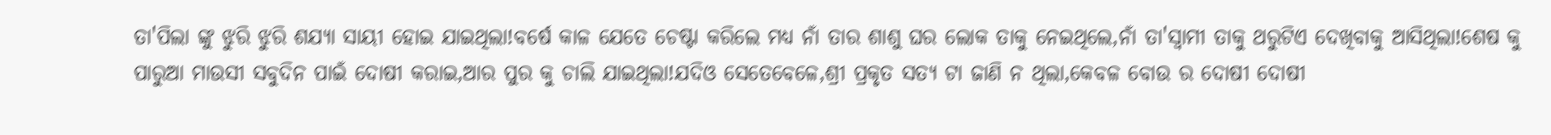ତା'ପିଲା ଙ୍କୁ ଝୁରି ଝୁରି ଶଯ୍ୟା ସାୟୀ ହୋଇ ଯାଇଥିଲା!ବର୍ଷେ କାଳ ଯେତେ ଚେଷ୍ଟା କରିଲେ ମଧ୍ୟ ନାଁ ତାର ଶାଶୁ ଘର ଲୋକ ତାକୁ ନେଇଥିଲେ,ନାଁ ତା'ସ୍ବାମୀ ତାକୁ ଥରୁଟିଏ ଦେଖିବାକୁ ଆସିଥିଲା!ଶେଷ କୁ ପାରୁଆ ମାଉସୀ ସବୁଦିନ ପାଇଁ ଦୋଷୀ କରାଇ,ଆର ପୁର କୁ ଚାଲି ଯାଇଥିଲା!ଯଦିଓ ସେତେବେଳେ,ଶ୍ରୀ ପ୍ରକୃତ ସତ୍ୟ ଟା ଜାଣି ନ ଥିଲା,କେବଳ ବୋଉ ର ଦୋଷୀ ଦୋଷୀ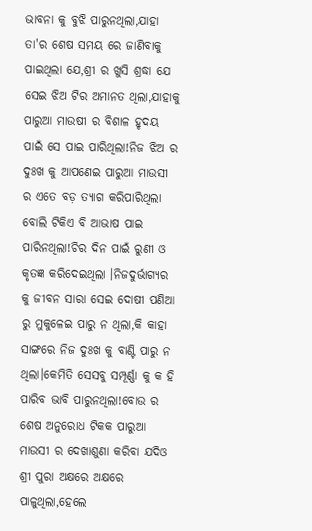ଭାବନା କୁ ବୁଝି ପାରୁନଥିଲା,ଯାହା ତା'ର ଶେଷ ସମୟ ରେ ଜାଣିବାକୁ ପାଇଥିଲା ଯେ,ଶ୍ରୀ ର ଖୁସି ଶ୍ରଦ୍ଧା ଯେ ସେଇ ଝିଅ ଟିର ଅମାନତ ଥିଲା,ଯାହାକୁ ପାରୁଆ ମାଉଷୀ ର ବିଶାଳ ହୃଦୟ ପାଇଁ ସେ ପାଇ ପାରିଥିଲା!ନିଜ ଝିଅ ର ଦୁଃଖ କୁ ଆପଣେଇ ପାରୁଆ ମାଉସୀ ର ଏତେ ବଡ଼ ତ୍ୟାଗ କରିପାରିଥିଲା ବୋଲି ଟିକିଏ ବି ଆଭାଷ ପାଇ ପାରିନଥିଲା!ଚିର ଦିନ ପାଇଁ ରୁଣୀ ଓ କୃତଜ୍ଞ କରିଦେଇଥିଲା ।ନିଜଦୁର୍ଭାଗ୍ଯର କୁ ଜୀବନ ସାରା ସେଇ ଦୋଷୀ ପଣିଆ ରୁ ମୁକୁଳେଇ ପାରୁ ନ ଥିଲା,କି କାହା ସାଙ୍ଗରେ ନିଜ ଦୁଃଖ କୁ ବାଣ୍ଟି ପାରୁ ନ ଥିଲା।କେମିତି ସେସବୁ ସମ୍ପୂର୍ଣ୍ଣା କୁ କ ହି ପାରିବ ଭାବି ପାରୁନଥିଲା!ବୋଉ ର ଶେଷ ଅନୁରୋଧ ଟିକକ ପାରୁଆ ମାଉସୀ ର ଦେଖାଶୁଣା କରିବା ଯଦିଓ ଶ୍ରୀ ପୁରା ଅକ୍ଷରେ ଅକ୍ଷରେ ପାଳୁଥିଲା,ହେଲେ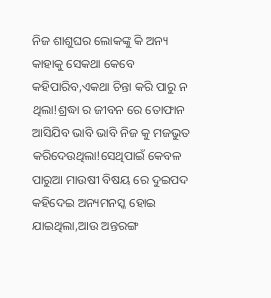ନିଜ ଶାଶୁଘର ଲୋକଙ୍କୁ କି ଅନ୍ୟ କାହାକୁ ସେକଥା କେବେ କହିପାରିବ,ଏକଥା ଚିନ୍ତା କରି ପାରୁ ନ ଥିଲା!ଶ୍ରଦ୍ଧା ର ଜୀବନ ରେ ତୋଫାନ ଆସିଯିବ ଭାବି ଭାବି ନିଜ କୁ ମଜଭୁତ କରିଦେଉଥିଲା!ସେଥିପାଇଁ କେବଳ ପାରୁଆ ମାଉଷୀ ବିଷୟ ରେ ଦୁଇପଦ କହିଦେଇ ଅନ୍ୟମନସ୍କ ହୋଇ ଯାଇଥିଲା,ଆଉ ଅନ୍ତରଙ୍ଗ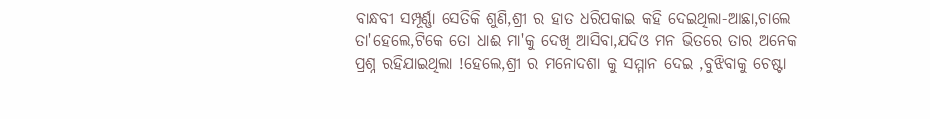ବାନ୍ଧବୀ ସମ୍ପୂର୍ଣ୍ଣା ସେତିକି ଶୁଣି,ଶ୍ରୀ ର ହାତ ଧରିପକାଇ କହି ଦେଇଥିଲା-ଆଛା,ଚାଲେ ତା'ହେଲେ,ଟିକେ ତୋ ଧାଈ ମା'କୁ ଦେଖି ଆସିବା,ଯଦିଓ ମନ ଭିତରେ ତାର ଅନେକ ପ୍ରଶ୍ନ ରହିଯାଇଥିଲା !ହେଲେ,ଶ୍ରୀ ର ମନୋଦଶା କୁ ସମ୍ମାନ ଦେଇ ,ବୁଝିବାକୁ ଚେଷ୍ଟା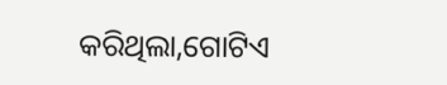କରିଥିଲା,ଗୋଟିଏ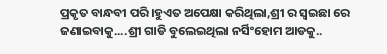ପ୍ରକୃତ ବାନ୍ଧବୀ ପରି।ହୁଏତ ଅପେକ୍ଷା କରିଥିଲା,ଶ୍ରୀ ର ସ୍ବଇଛା ରେ ଜଣାଇବାକୁ....ଶ୍ରୀ ଗାଡି ବୁଲେଇଥିଲା ନର୍ସିଂହୋମ ଆଡକୁ..